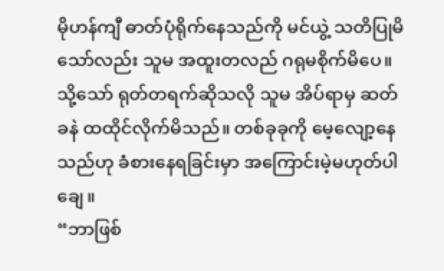မိုဟန်ကျီ ဓာတ်ပုံရိုက်နေသည်ကို မင်ယွဲ့ သတိပြုမိသော်လည်း သူမ အထူးတလည် ဂရုမစိုက်မိပေ။
သို့သော် ရုတ်တရက်ဆိုသလို သူမ အိပ်ရာမှ ဆတ်ခနဲ ထထိုင်လိုက်မိသည်။ တစ်ခုခုကို မေ့လျော့နေသည်ဟု ခံစားနေရခြင်းမှာ အကြောင်းမဲ့မဟုတ်ပါချေ။
“ဘာဖြစ်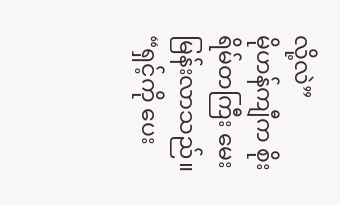လို့လဲ”
မိုဟန်ကျီက စိုးရိမ်တကြီး မေးမြန်းလာသည်။
“ရှင့်ကို ပေး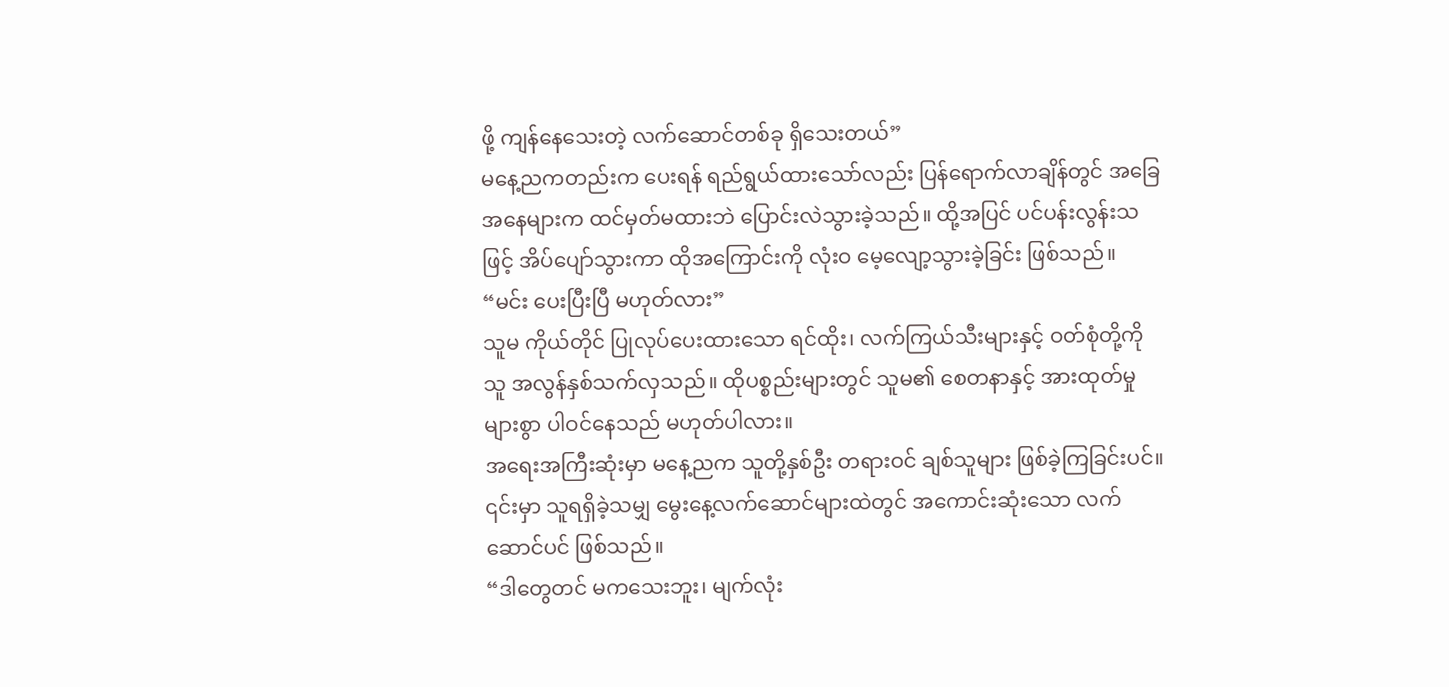ဖို့ ကျန်နေသေးတဲ့ လက်ဆောင်တစ်ခု ရှိသေးတယ်”
မနေ့ညကတည်းက ပေးရန် ရည်ရွယ်ထားသော်လည်း ပြန်ရောက်လာချိန်တွင် အခြေအနေများက ထင်မှတ်မထားဘဲ ပြောင်းလဲသွားခဲ့သည်။ ထို့အပြင် ပင်ပန်းလွန်းသဖြင့် အိပ်ပျော်သွားကာ ထိုအကြောင်းကို လုံးဝ မေ့လျော့သွားခဲ့ခြင်း ဖြစ်သည်။
“မင်း ပေးပြီးပြီ မဟုတ်လား”
သူမ ကိုယ်တိုင် ပြုလုပ်ပေးထားသော ရင်ထိုး၊ လက်ကြယ်သီးများနှင့် ဝတ်စုံတို့ကို သူ အလွန်နှစ်သက်လှသည်။ ထိုပစ္စည်းများတွင် သူမ၏ စေတနာနှင့် အားထုတ်မှုများစွာ ပါဝင်နေသည် မဟုတ်ပါလား။
အရေးအကြီးဆုံးမှာ မနေ့ညက သူတို့နှစ်ဦး တရားဝင် ချစ်သူများ ဖြစ်ခဲ့ကြခြင်းပင်။ ၎င်းမှာ သူရရှိခဲ့သမျှ မွေးနေ့လက်ဆောင်များထဲတွင် အကောင်းဆုံးသော လက်ဆောင်ပင် ဖြစ်သည်။
“ဒါတွေတင် မကသေးဘူး၊ မျက်လုံး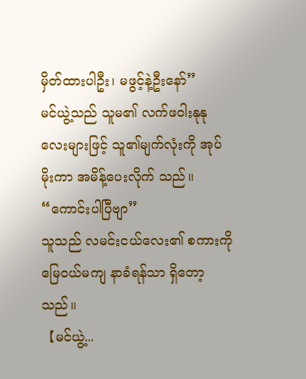မှိတ်ထားပါဦး၊ မဖွင့်နဲ့ဦးနော်”
မင်ယွဲ့သည် သူမ၏ လက်ဖဝါးနုနုလေးများဖြင့် သူ၏မျက်လုံးကို အုပ်မိုးကာ အမိန့်ပေးလိုက် သည်။
“ကောင်းပါပြီဗျာ”
သူသည် လမင်းငယ်လေး၏ စကားကို မြေဝယ်မကျ နာခံရန်သာ ရှိတော့သည်။
【မင်ယွဲ့...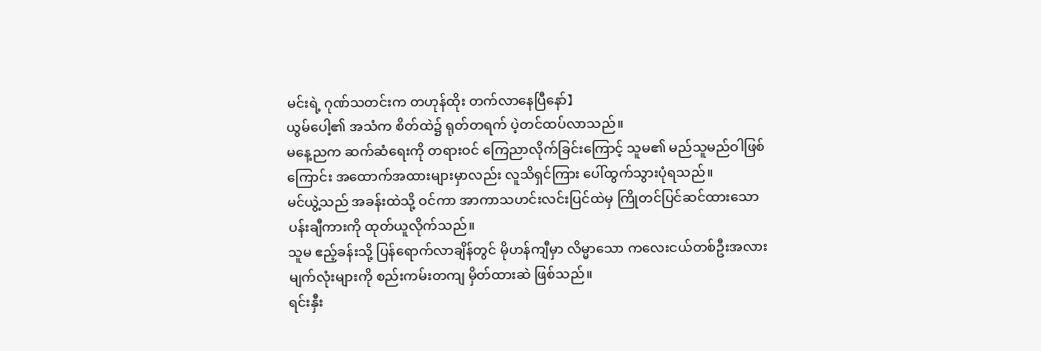မင်းရဲ့ ဂုဏ်သတင်းက တဟုန်ထိုး တက်လာနေပြီနော်】
ယွမ်ပေါ့၏ အသံက စိတ်ထဲ၌ ရုတ်တရက် ပဲ့တင်ထပ်လာသည်။
မနေ့ညက ဆက်ဆံရေးကို တရားဝင် ကြေညာလိုက်ခြင်းကြောင့် သူမ၏ မည်သူမည်ဝါဖြစ်ကြောင်း အထောက်အထားများမှာလည်း လူသိရှင်ကြား ပေါ်ထွက်သွားပုံရသည်။
မင်ယွဲ့သည် အခန်းထဲသို့ ဝင်ကာ အာကာသဟင်းလင်းပြင်ထဲမှ ကြိုတင်ပြင်ဆင်ထားသော ပန်းချီကားကို ထုတ်ယူလိုက်သည်။
သူမ ဧည့်ခန်းသို့ ပြန်ရောက်လာချိန်တွင် မိုဟန်ကျီမှာ လိမ္မာသော ကလေးငယ်တစ်ဦးအလား မျက်လုံးများကို စည်းကမ်းတကျ မှိတ်ထားဆဲ ဖြစ်သည်။
ရင်းနှီး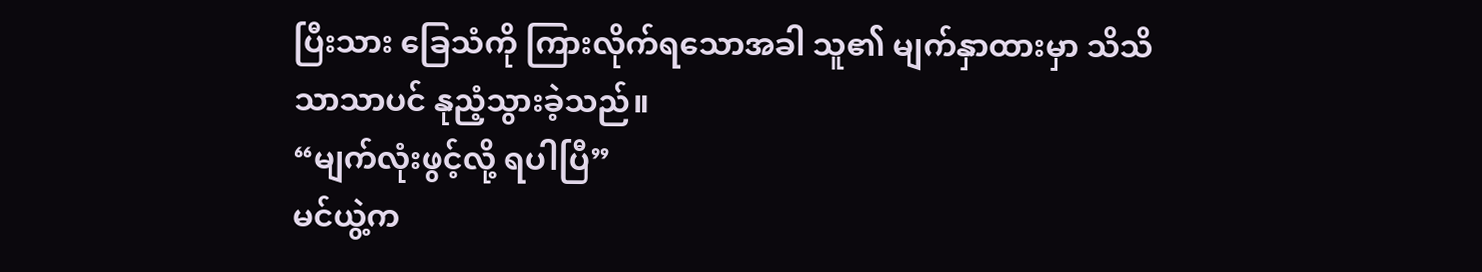ပြီးသား ခြေသံကို ကြားလိုက်ရသောအခါ သူ၏ မျက်နှာထားမှာ သိသိသာသာပင် နုညံ့သွားခဲ့သည်။
“မျက်လုံးဖွင့်လို့ ရပါပြီ”
မင်ယွဲ့က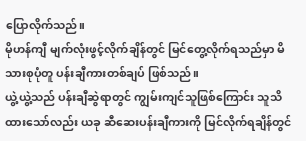ပြောလိုက်သည်။
မိုဟန်ကျီ မျက်လုံးဖွင့်လိုက်ချိန်တွင် မြင်တွေ့လိုက်ရသည်မှာ မိသားစုပုံတူ ပန်းချီကားတစ်ချပ် ဖြစ်သည်။
ယွဲ့ယွဲ့သည် ပန်းချီဆွဲရာတွင် ကျွမ်းကျင်သူဖြစ်ကြောင်း သူသိထားသော်လည်း ယခု ဆီဆေးပန်းချီကားကို မြင်လိုက်ရချိန်တွင်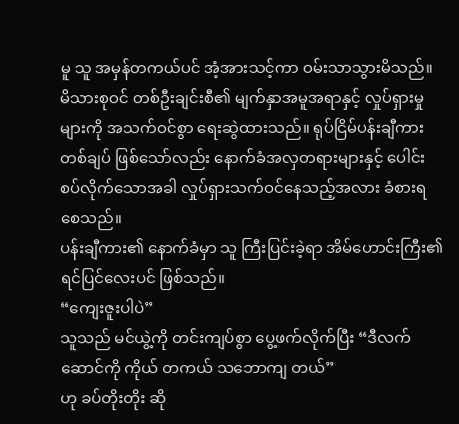မူ သူ အမှန်တကယ်ပင် အံ့အားသင့်ကာ ဝမ်းသာသွားမိသည်။
မိသားစုဝင် တစ်ဦးချင်းစီ၏ မျက်နှာအမူအရာနှင့် လှုပ်ရှားမှုများကို အသက်ဝင်စွာ ရေးဆွဲထားသည်။ ရုပ်ငြိမ်ပန်းချီကားတစ်ချပ် ဖြစ်သော်လည်း နောက်ခံအလှတရားများနှင့် ပေါင်းစပ်လိုက်သောအခါ လှုပ်ရှားသက်ဝင်နေသည့်အလား ခံစားရစေသည်။
ပန်းချီကား၏ နောက်ခံမှာ သူ ကြီးပြင်းခဲ့ရာ အိမ်ဟောင်းကြီး၏ ရင်ပြင်လေးပင် ဖြစ်သည်။
“ကျေးဇူးပါပဲ”
သူသည် မင်ယွဲ့ကို တင်းကျပ်စွာ ပွေ့ဖက်လိုက်ပြီး “ဒီလက်ဆောင်ကို ကိုယ် တကယ် သဘောကျ တယ်”
ဟု ခပ်တိုးတိုး ဆို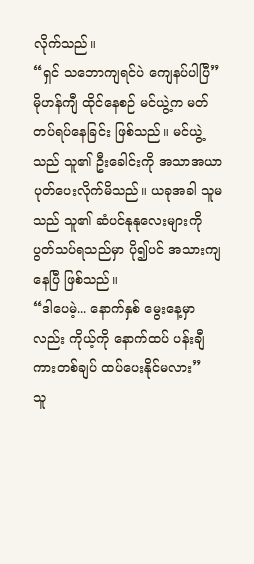လိုက်သည်။
“ရှင် သဘောကျရင်ပဲ ကျေနပ်ပါပြီ”
မိုဟန်ကျီ ထိုင်နေစဉ် မင်ယွဲ့က မတ်တပ်ရပ်နေခြင်း ဖြစ်သည်။ မင်ယွဲ့သည် သူ၏ ဦးခေါင်းကို အသာအယာ ပုတ်ပေးလိုက်မိသည်။ ယခုအခါ သူမသည် သူ၏ ဆံပင်နုနုလေးများကို ပွတ်သပ်ရသည်မှာ ပို၍ပင် အသားကျနေပြီ ဖြစ်သည်။
“ဒါပေမဲ့... နောက်နှစ် မွေးနေ့မှာလည်း ကိုယ့်ကို နောက်ထပ် ပန်းချီကားတစ်ချပ် ထပ်ပေးနိုင်မလား”
သူ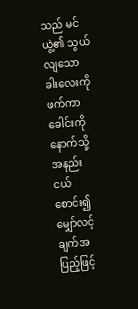သည် မင်ယွဲ့၏ သွယ်လျသော ခါးလေးကို ဖက်ကာ ခေါင်းကို နောက်သို့ အနည်းငယ် စောင်း၍ မျှော်လင့်ချက်အပြည့်ဖြင့်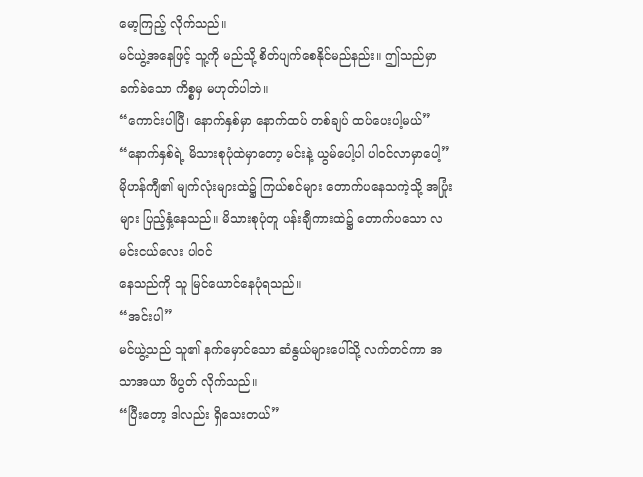မော့ကြည့် လိုက်သည်။
မင်ယွဲ့အနေဖြင့် သူ့ကို မည်သို့ စိတ်ပျက်စေနိုင်မည်နည်း။ ဤသည်မှာ ခက်ခဲသော ကိစ္စမှ မဟုတ်ပါဘဲ။
“ကောင်းပါပြီ၊ နောက်နှစ်မှာ နောက်ထပ် တစ်ချပ် ထပ်ပေးပါ့မယ်”
“နောက်နှစ်ရဲ့ မိသားစုပုံထဲမှာတော့ မင်းနဲ့ ယွမ်ပေါ့ပါ ပါဝင်လာမှာပေါ့”
မိုဟန်ကျီ၏ မျက်လုံးများထဲ၌ ကြယ်စင်များ တောက်ပနေသကဲ့သို့ အပြုံးများ ပြည့်နှံ့နေသည်။ မိသားစုပုံတူ ပန်းချီကားထဲ၌ တောက်ပသော လမင်းငယ်လေး ပါဝင်
နေသည်ကို သူ မြင်ယောင်နေပုံရသည်။
“အင်းပါ”
မင်ယွဲ့သည် သူ၏ နက်မှောင်သော ဆံနွယ်များပေါ်သို့ လက်တင်ကာ အသာအယာ ဖိပွတ် လိုက်သည်။
“ပြီးတော့ ဒါလည်း ရှိသေးတယ်”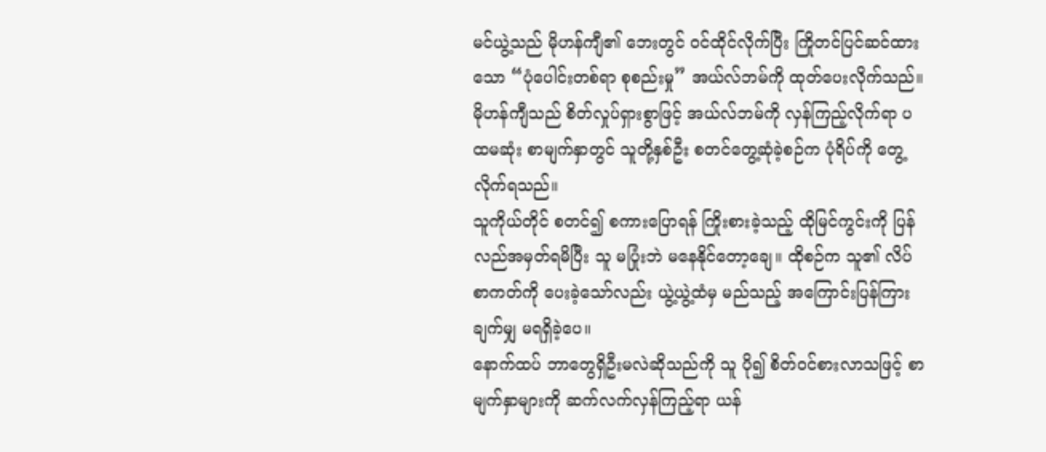မင်ယွဲ့သည် မိုဟန်ကျီ၏ ဘေးတွင် ဝင်ထိုင်လိုက်ပြီး ကြိုတင်ပြင်ဆင်ထားသော “ပုံပေါင်းတစ်ရာ စုစည်းမှု” အယ်လ်ဘမ်ကို ထုတ်ပေးလိုက်သည်။
မိုဟန်ကျီသည် စိတ်လှုပ်ရှားစွာဖြင့် အယ်လ်ဘမ်ကို လှန်ကြည့်လိုက်ရာ ပထမဆုံး စာမျက်နှာတွင် သူတို့နှစ်ဦး စတင်တွေ့ဆုံခဲ့စဉ်က ပုံရိပ်ကို တွေ့လိုက်ရသည်။
သူကိုယ်တိုင် စတင်၍ စကားပြောရန် ကြိုးစားခဲ့သည့် ထိုမြင်ကွင်းကို ပြန်လည်အမှတ်ရမိပြီး သူ မပြုံးဘဲ မနေနိုင်တော့ချေ။ ထိုစဉ်က သူ၏ လိပ်စာကတ်ကို ပေးခဲ့သော်လည်း ယွဲ့ယွဲ့ထံမှ မည်သည့် အကြောင်းပြန်ကြားချက်မျှ မရရှိခဲ့ပေ။
နောက်ထပ် ဘာတွေရှိဦးမလဲဆိုသည်ကို သူ ပို၍ စိတ်ဝင်စားလာသဖြင့် စာမျက်နှာများကို ဆက်လက်လှန်ကြည့်ရာ ယန်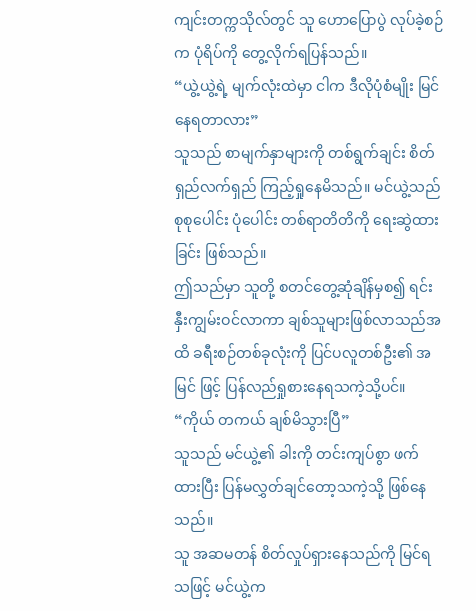ကျင်းတက္ကသိုလ်တွင် သူ ဟောပြောပွဲ လုပ်ခဲ့စဉ်က ပုံရိပ်ကို တွေ့လိုက်ရပြန်သည်။
“ယွဲ့ယွဲ့ရဲ့ မျက်လုံးထဲမှာ ငါက ဒီလိုပုံစံမျိုး မြင်နေရတာလား”
သူသည် စာမျက်နှာများကို တစ်ရွက်ချင်း စိတ်ရှည်လက်ရှည် ကြည့်ရှုနေမိသည်။ မင်ယွဲ့သည် စုစုပေါင်း ပုံပေါင်း တစ်ရာတိတိကို ရေးဆွဲထားခြင်း ဖြစ်သည်။
ဤသည်မှာ သူတို့ စတင်တွေ့ဆုံချိန်မှစ၍ ရင်းနှီးကျွမ်းဝင်လာကာ ချစ်သူများဖြစ်လာသည်အထိ ခရီးစဉ်တစ်ခုလုံးကို ပြင်ပလူတစ်ဦး၏ အမြင် ဖြင့် ပြန်လည်ရှုစားနေရသကဲ့သို့ပင်။
“ကိုယ် တကယ် ချစ်မိသွားပြီ”
သူသည် မင်ယွဲ့၏ ခါးကို တင်းကျပ်စွာ ဖက်ထားပြီး ပြန်မလွှတ်ချင်တော့သကဲ့သို့ ဖြစ်နေသည်။
သူ အဆမတန် စိတ်လှုပ်ရှားနေသည်ကို မြင်ရသဖြင့် မင်ယွဲ့က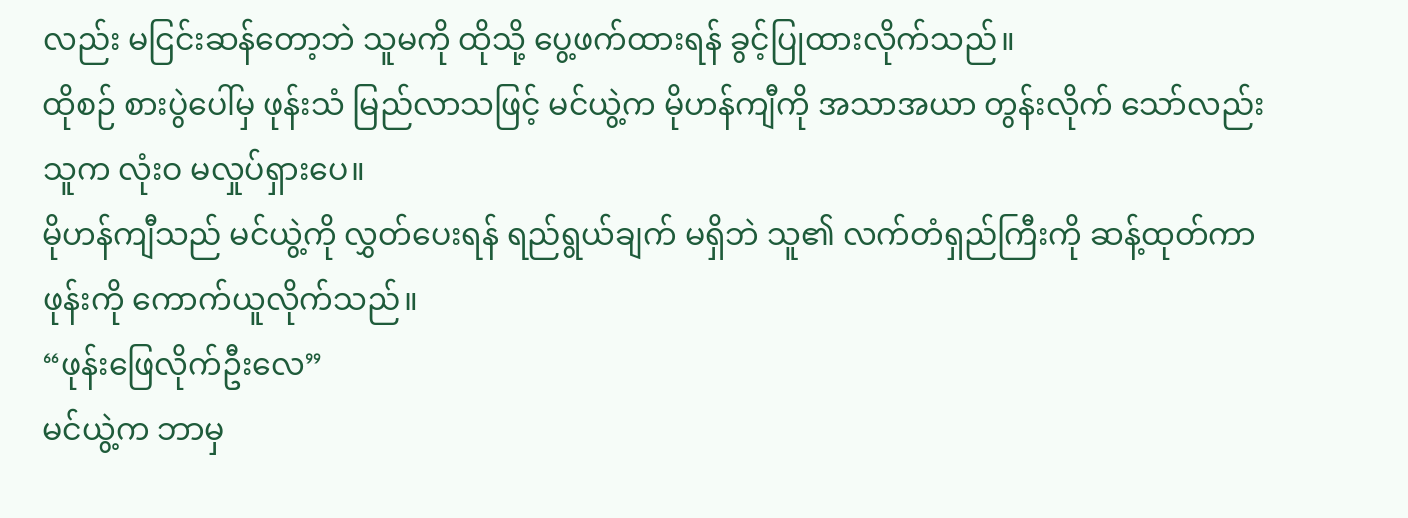လည်း မငြင်းဆန်တော့ဘဲ သူမကို ထိုသို့ ပွေ့ဖက်ထားရန် ခွင့်ပြုထားလိုက်သည်။
ထိုစဉ် စားပွဲပေါ်မှ ဖုန်းသံ မြည်လာသဖြင့် မင်ယွဲ့က မိုဟန်ကျီကို အသာအယာ တွန်းလိုက် သော်လည်း သူက လုံးဝ မလှုပ်ရှားပေ။
မိုဟန်ကျီသည် မင်ယွဲ့ကို လွှတ်ပေးရန် ရည်ရွယ်ချက် မရှိဘဲ သူ၏ လက်တံရှည်ကြီးကို ဆန့်ထုတ်ကာ ဖုန်းကို ကောက်ယူလိုက်သည်။
“ဖုန်းဖြေလိုက်ဦးလေ”
မင်ယွဲ့က ဘာမှ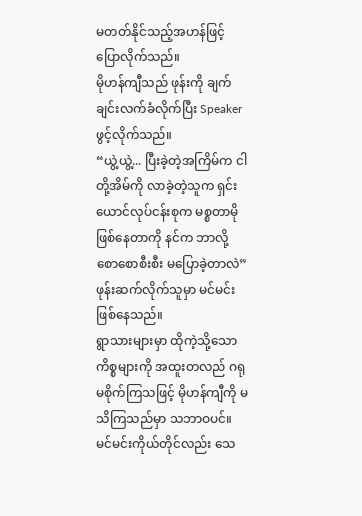မတတ်နိုင်သည့်အဟန်ဖြင့် ပြောလိုက်သည်။
မိုဟန်ကျီသည် ဖုန်းကို ချက်ချင်းလက်ခံလိုက်ပြီး Speaker ဖွင့်လိုက်သည်။
“ယွဲ့ယွဲ့... ပြီးခဲ့တဲ့အကြိမ်က ငါတို့အိမ်ကို လာခဲ့တဲ့သူက ရှင်းယောင်လုပ်ငန်းစုက မစ္စတာမို ဖြစ်နေတာကို နင်က ဘာလို့ စောစောစီးစီး မပြောခဲ့တာလဲ”
ဖုန်းဆက်လိုက်သူမှာ မင်မင်း ဖြစ်နေသည်။
ရွာသားများမှာ ထိုကဲ့သို့သော ကိစ္စများကို အထူးတလည် ဂရုမစိုက်ကြသဖြင့် မိုဟန်ကျီကို မသိကြသည်မှာ သဘာဝပင်။
မင်မင်းကိုယ်တိုင်လည်း သေ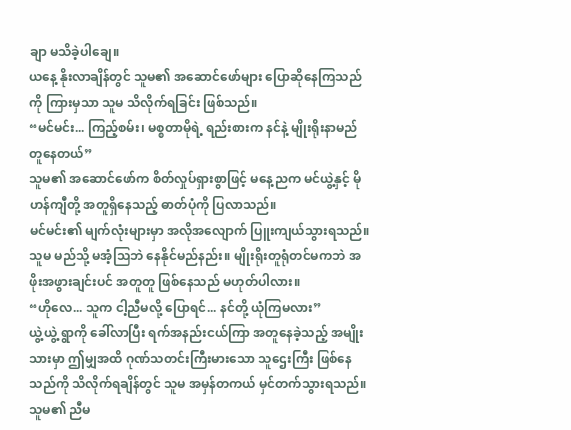ချာ မသိခဲ့ပါချေ။
ယနေ့ နိုးလာချိန်တွင် သူမ၏ အဆောင်ဖော်များ ပြောဆိုနေကြသည်ကို ကြားမှသာ သူမ သိလိုက်ရခြင်း ဖြစ်သည်။
“မင်မင်း... ကြည့်စမ်း၊ မစ္စတာမိုရဲ့ ရည်းစားက နင်နဲ့ မျိုးရိုးနာမည် တူနေတယ်”
သူမ၏ အဆောင်ဖော်က စိတ်လှုပ်ရှားစွာဖြင့် မနေ့ညက မင်ယွဲ့နှင့် မိုဟန်ကျီတို့ အတူရှိနေသည့် ဓာတ်ပုံကို ပြလာသည်။
မင်မင်း၏ မျက်လုံးများမှာ အလိုအလျောက် ပြူးကျယ်သွားရသည်။ သူမ မည်သို့ မအံ့သြဘဲ နေနိုင်မည်နည်း။ မျိုးရိုးတူရုံတင်မကဘဲ အဖိုးအဖွားချင်းပင် အတူတူ ဖြစ်နေသည် မဟုတ်ပါလား။
“ဟိုလေ... သူက ငါ့ညီမလို့ ပြောရင်... နင်တို့ ယုံကြမလား”
ယွဲ့ယွဲ့ ရွာကို ခေါ်လာပြီး ရက်အနည်းငယ်ကြာ အတူနေခဲ့သည့် အမျိုးသားမှာ ဤမျှအထိ ဂုဏ်သတင်းကြီးမားသော သူဌေးကြီး ဖြစ်နေသည်ကို သိလိုက်ရချိန်တွင် သူမ အမှန်တကယ် မှင်တက်သွားရသည်။ သူမ၏ ညီမ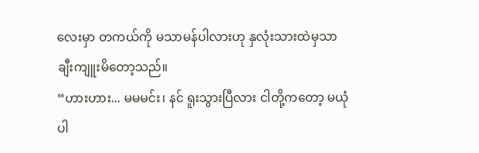လေးမှာ တကယ်ကို မသာမန်ပါလားဟု နှလုံးသားထဲမှသာ ချီးကျူးမိတော့သည်။
“ဟားဟား... မမမင်း၊ နင် ရူးသွားပြီလား ငါတို့ကတော့ မယုံပါ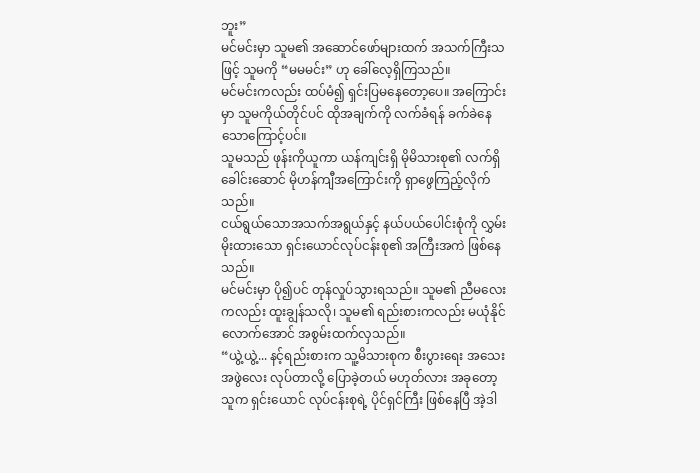ဘူး”
မင်မင်းမှာ သူမ၏ အဆောင်ဖော်များထက် အသက်ကြီးသဖြင့် သူမကို “မမမင်း” ဟု ခေါ်လေ့ရှိကြသည်။
မင်မင်းကလည်း ထပ်မံ၍ ရှင်းပြမနေတော့ပေ။ အကြောင်းမှာ သူမကိုယ်တိုင်ပင် ထိုအချက်ကို လက်ခံရန် ခက်ခဲနေသောကြောင့်ပင်။
သူမသည် ဖုန်းကိုယူကာ ယန်ကျင်းရှိ မိုမိသားစု၏ လက်ရှိခေါင်းဆောင် မိုဟန်ကျီအကြောင်းကို ရှာဖွေကြည့်လိုက်သည်။
ငယ်ရွယ်သောအသက်အရွယ်နှင့် နယ်ပယ်ပေါင်းစုံကို လွှမ်းမိုးထားသော ရှင်းယောင်လုပ်ငန်းစု၏ အကြီးအကဲ ဖြစ်နေသည်။
မင်မင်းမှာ ပို၍ပင် တုန်လှုပ်သွားရသည်။ သူမ၏ ညီမလေးကလည်း ထူးချွန်သလို၊ သူမ၏ ရည်းစားကလည်း မယုံနိုင်လောက်အောင် အစွမ်းထက်လှသည်။
“ယွဲ့ယွဲ့... နင့်ရည်းစားက သူ့မိသားစုက စီးပွားရေး အသေးအဖွဲလေး လုပ်တာလို့ ပြောခဲ့တယ် မဟုတ်လား အခုတော့ သူက ရှင်းယောင် လုပ်ငန်းစုရဲ့ ပိုင်ရှင်ကြီး ဖြစ်နေပြီ အဲ့ဒါ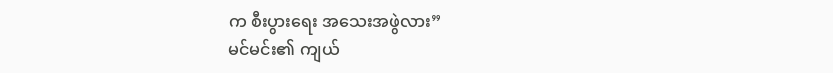က စီးပွားရေး အသေးအဖွဲလား”
မင်မင်း၏ ကျယ်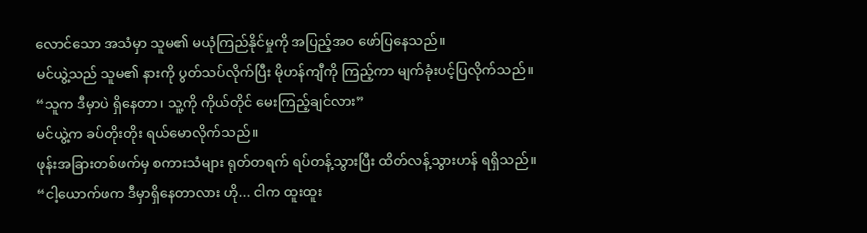လောင်သော အသံမှာ သူမ၏ မယုံကြည်နိုင်မှုကို အပြည့်အဝ ဖော်ပြနေသည်။
မင်ယွဲ့သည် သူမ၏ နားကို ပွတ်သပ်လိုက်ပြီး မိုဟန်ကျီကို ကြည့်ကာ မျက်ခုံးပင့်ပြလိုက်သည်။
“သူက ဒီမှာပဲ ရှိနေတာ၊ သူ့ကို ကိုယ်တိုင် မေးကြည့်ချင်လား”
မင်ယွဲ့က ခပ်တိုးတိုး ရယ်မောလိုက်သည်။
ဖုန်းအခြားတစ်ဖက်မှ စကားသံများ ရုတ်တရက် ရပ်တန့်သွားပြီး ထိတ်လန့်သွားဟန် ရရှိသည်။
“ငါ့ယောက်ဖက ဒီမှာရှိနေတာလား ဟို... ငါက ထူးထူး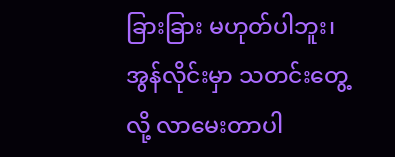ခြားခြား မဟုတ်ပါဘူး၊ အွန်လိုင်းမှာ သတင်းတွေ့လို့ လာမေးတာပါ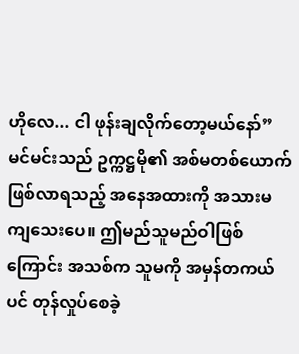ဟိုလေ... ငါ ဖုန်းချလိုက်တော့မယ်နော်”
မင်မင်းသည် ဥက္ကဋ္ဌမို၏ အစ်မတစ်ယောက် ဖြစ်လာရသည့် အနေအထားကို အသားမကျသေးပေ။ ဤမည်သူမည်ဝါဖြစ်ကြောင်း အသစ်က သူမကို အမှန်တကယ်ပင် တုန်လှုပ်စေခဲ့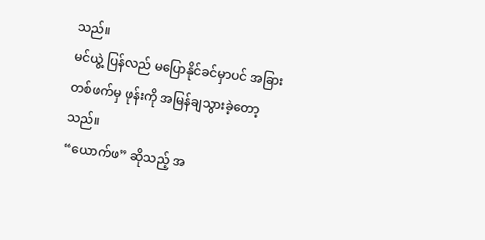သည်။
မင်ယွဲ့ ပြန်လည် မပြောနိုင်ခင်မှာပင် အခြားတစ်ဖက်မှ ဖုန်းကို အမြန်ချသွားခဲ့တော့သည်။
“ယောက်ဖ” ဆိုသည့် အ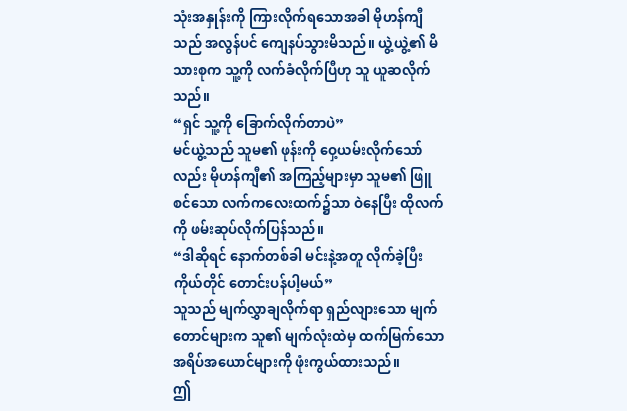သုံးအနှုန်းကို ကြားလိုက်ရသောအခါ မိုဟန်ကျီသည် အလွန်ပင် ကျေနပ်သွားမိသည်။ ယွဲ့ယွဲ့၏ မိသားစုက သူ့ကို လက်ခံလိုက်ပြီဟု သူ ယူဆလိုက်သည်။
“ရှင် သူ့ကို ခြောက်လိုက်တာပဲ”
မင်ယွဲ့သည် သူမ၏ ဖုန်းကို ဝှေ့ယမ်းလိုက်သော်လည်း မိုဟန်ကျီ၏ အကြည့်များမှာ သူမ၏ ဖြူစင်သော လက်ကလေးထက်၌သာ ဝဲနေပြီး ထိုလက်ကို ဖမ်းဆုပ်လိုက်ပြန်သည်။
“ဒါဆိုရင် နောက်တစ်ခါ မင်းနဲ့အတူ လိုက်ခဲ့ပြီး ကိုယ်တိုင် တောင်းပန်ပါ့မယ်”
သူသည် မျက်လွှာချလိုက်ရာ ရှည်လျားသော မျက်တောင်များက သူ၏ မျက်လုံးထဲမှ ထက်မြက်သော အရိပ်အယောင်များကို ဖုံးကွယ်ထားသည်။
ဤ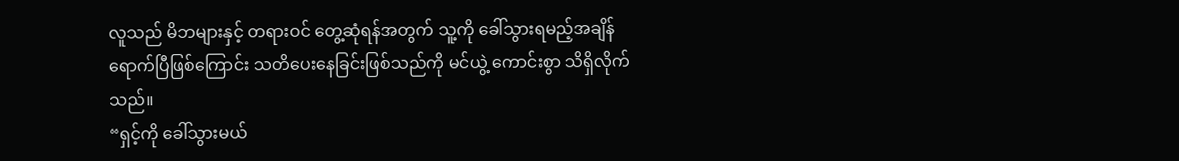လူသည် မိဘများနှင့် တရားဝင် တွေ့ဆုံရန်အတွက် သူ့ကို ခေါ်သွားရမည့်အချိန် ရောက်ပြီဖြစ်ကြောင်း သတိပေးနေခြင်းဖြစ်သည်ကို မင်ယွဲ့ ကောင်းစွာ သိရှိလိုက်သည်။
“ရှင့်ကို ခေါ်သွားမယ်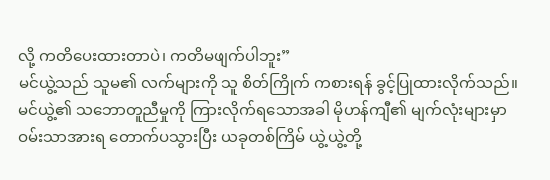လို့ ကတိပေးထားတာပဲ၊ ကတိမဖျက်ပါဘူး”
မင်ယွဲ့သည် သူမ၏ လက်များကို သူ စိတ်ကြိုက် ကစားရန် ခွင့်ပြုထားလိုက်သည်။
မင်ယွဲ့၏ သဘောတူညီမှုကို ကြားလိုက်ရသောအခါ မိုဟန်ကျီ၏ မျက်လုံးများမှာ ဝမ်းသာအားရ တောက်ပသွားပြီး ယခုတစ်ကြိမ် ယွဲ့ယွဲ့တို့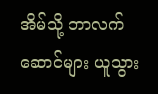အိမ်သို့ ဘာလက်ဆောင်များ ယူသွား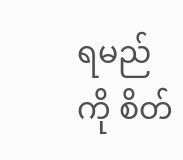ရမည်ကို စိတ်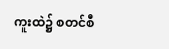ကူးထဲ၌ စတင်စီ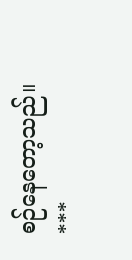စဉ်နေတော့သည်။
***